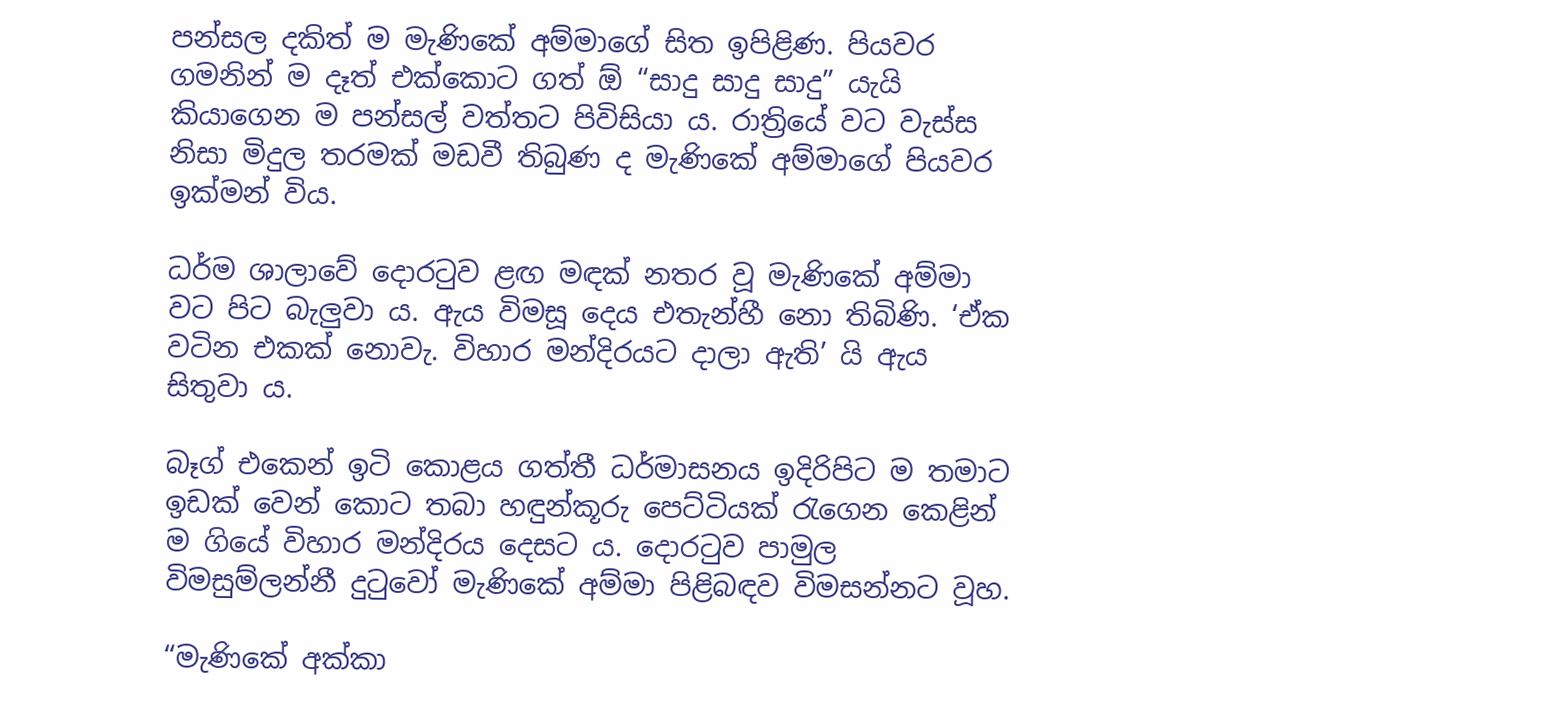පන්සල දකිත් ම මැණිකේ අම්මාගේ සිත ඉපිළිණ. පියවර ගමනින් ම දෑත් එක්කොට ගත් ඕ “සාදු සාදු සාදු” යැයි කියාගෙන ම පන්සල් වත්තට පිවිසියා ය. රාත්‍රියේ වට වැස්ස නිසා මිදුල තරමක් මඩවී තිබුණ ද මැණිකේ අම්මාගේ පියවර ඉක්මන් විය.

ධර්ම ශාලාවේ දොරටුව ළඟ මඳක් නතර වූ මැණිකේ අම්මා වට පිට බැලුවා ය. ඇය විමසූ දෙය එතැන්හී නො තිබිණි. ‘ඒක වටින එකක් නොවැ. විහාර මන්දිරයට දාලා ඇති’ යි ඇය සිතුවා ය.

බෑග් එකෙන් ඉටි කොළය ගත්තී ධර්මාසනය ඉදිරිපිට ම තමාට ඉඩක් වෙන් කොට තබා හඳුන්කූරු පෙට්ටියක් රැගෙන කෙළින් ම ගියේ විහාර මන්දිරය දෙසට ය. දොරටුව පාමුල විමසුම්ලන්නී දුටුවෝ මැණිකේ අම්මා පිළිබඳව විමසන්නට වූහ.

“මැණිකේ අක්කා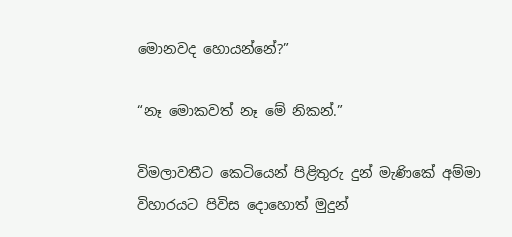මොනවද හොයන්නේ?”

“නෑ මොකවත් නෑ මේ නිකන්.”

විමලාවතීට කෙටියෙන් පිළිතුරු දුන් මැණිකේ අම්මා විහාරයට පිවිස දොහොත් මුදුන්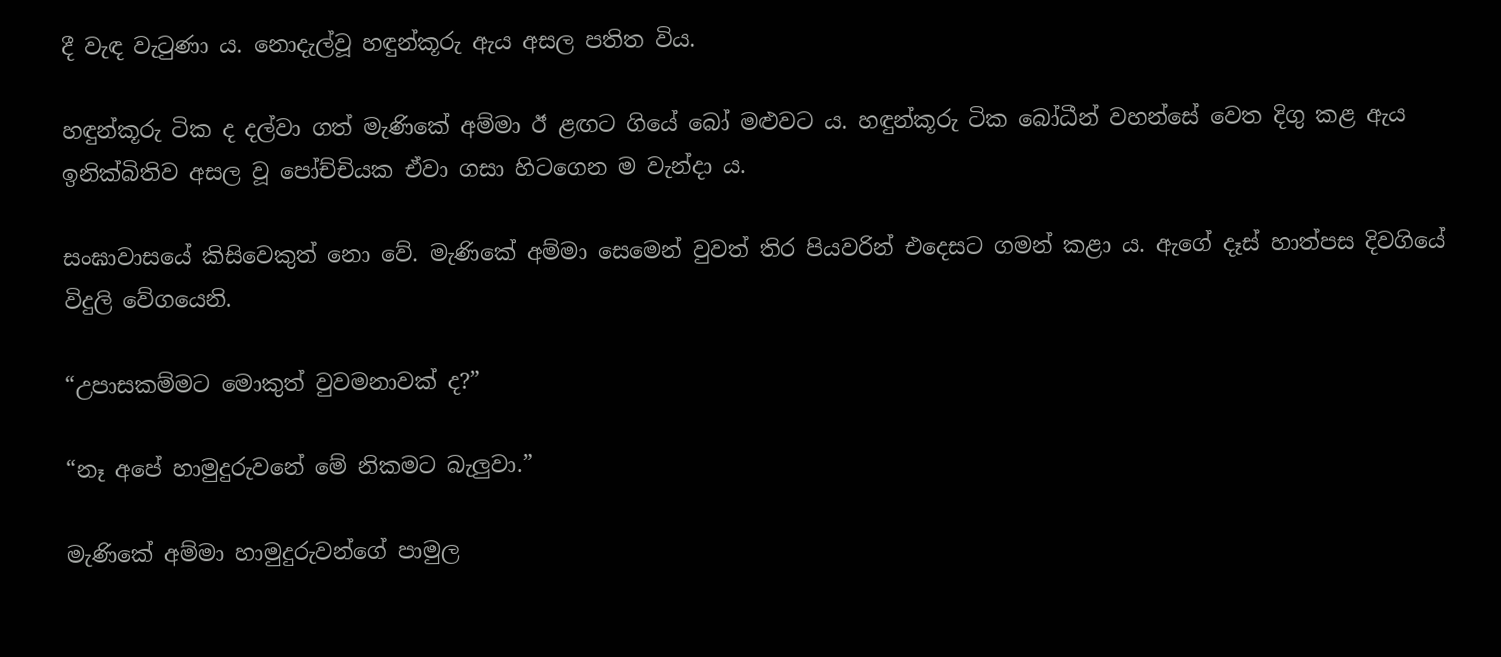දී වැඳ වැටුණා ය. නොදැල්වූ හඳුන්කූරු ඇය අසල පතිත විය.

හඳුන්කූරු ටික ද දල්වා ගත් මැණිකේ අම්මා ඊ ළඟට ගියේ බෝ මළුවට ය. හඳුන්කූරු ටික බෝධීන් වහන්සේ වෙත දිගු කළ ඇය ඉනික්බිතිව අසල වූ පෝච්චියක ඒවා ගසා හිටගෙන ම වැන්දා ය.

සංඝාවාසයේ කිසිවෙකුත් නො වේ. මැණිකේ අම්මා සෙමෙන් වුවත් තිර පියවරින් එදෙසට ගමන් කළා ය. ඇගේ දෑස් හාත්පස දිවගියේ විදුලි වේගයෙනි.

“උපාසකම්මට මොකුත් වුවමනාවක් ද?”

“නෑ අපේ හාමුදුරුවනේ මේ නිකමට බැලුවා.”

මැණිකේ අම්මා හාමුදුරුවන්ගේ පාමුල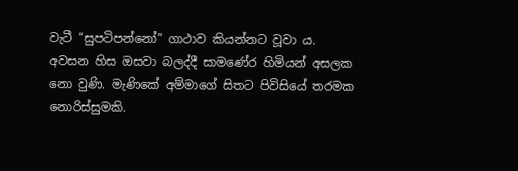වැටී “සුපටිපන්නෝ” ගාථාව කියන්නට වූවා ය. අවසන හිස ඔසවා බලද්දී සාමණේර හිමියන් අසලක නො වුණි. මැණිකේ අම්මාගේ සිතට පිවිසියේ තරමක නොරිස්සුමකි.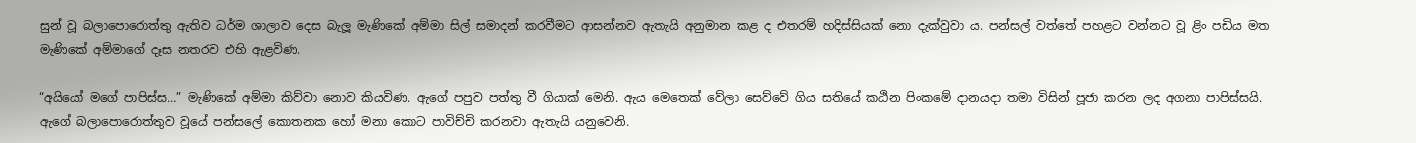සුන් වූ බලාපොරොත්තු ඇතිව ධර්ම ශාලාව දෙස බැලූ මැණිකේ අම්මා සිල් සමාදන් කරවීමට ආසන්නව ඇතැයි අනුමාන කළ ද එතරම් හදිස්සියක් නො දැක්වුවා ය. පන්සල් වත්තේ පහළට වන්නට වූ ළිං පඩිය මත මැණිකේ අම්මාගේ දෑස නතරව එහි ඇළවිණ.

“අයියෝ මගේ පාපිස්ස…” මැණිකේ අම්මා කිව්වා නොව කියවිණ. ඇගේ පපුව පත්තු වී ගියාක් මෙනි. ඇය මෙතෙක් වේලා සෙව්වේ ගිය සතියේ කඨින පිංකමේ දානයදා තමා විසින් පූජා කරන ලද අගනා පාපිස්සයි. ඇගේ බලාපොරොත්තුව වූයේ පන්සලේ කොතනක හෝ මනා කොට පාවිච්චි කරනවා ඇතැයි යනුවෙනි.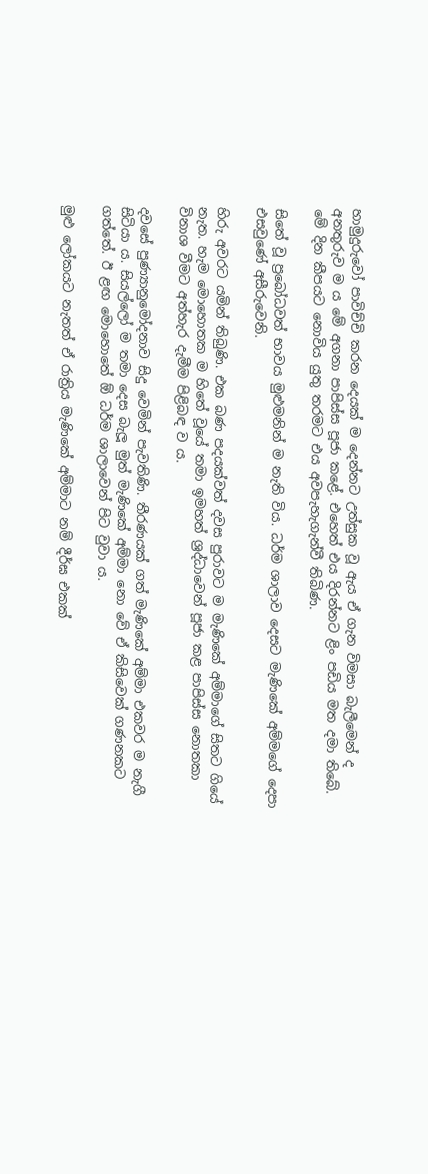හාමුදුරුවෝ පාවිච්චි කරන දෙයක් ම දෙන්නට උත්සුක වූ ඇය ඒ ගැන විමසා බැලීමෙන් ද අනතුරුව ම ය මේ අගනා පාපිස්ස පූජා කළේ. එහෙත් එය දිරන්නට ළිං පඩිය මත දමා තිබේ. මේ දින කීපයට නොවිය යුතු තරමට එය අවපැහැගැන්වී තිබිණ.

සිතේ වූ ප්‍රබෝධවත් භාවය මුළුමනින් ම නැති විය. ධර්ම ශාලාව දෙසට මැණිකේ අම්මගේ දෙපා එසවුණේ අසීරුවෙනි.

හිරු අවරට යමින් තිබුණි. එක බණ පදයක්වත් දවස පුරාවට ම මැණිකේ අම්මාගේ සිතට ගියේ නැත. හැම මොහොතක ම හිතේ වූයේ තමා ඉමහත් ශ්‍රද්ධාවෙන් පූජා කළ පාපිස්ස නොතකා විනාශ වීමට අත්හැර දැමීම පිළිබඳ ව ය.

දවසේ පුණ්‍යානුමෝදනාව සිදු වෙමින් පැවතිණි. තීරණයක් ගත් මැණිකේ අම්මා එකවර ම නැගී සිටියා ය. සියල්ලෝ ම තමා දෙස බැලූ මුත් මැණිකේ අම්මා නො වේ ඒ කිසිවෙක් ගණනකට ගත්තේ. ඊ ළඟ මොහොතේ ඕ ධර්ම ශාලාවෙන් පිට වුවා ය.

මුළු ලෝකයට නැතත් ඒ රාත්‍රිය මැණිකේ අම්මාට නම් දීර්ඝ එකක්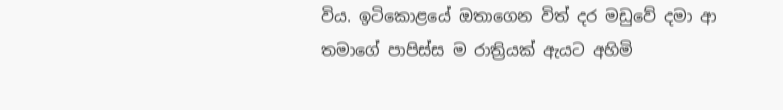විය. ඉටිකොළයේ ඔතාගෙන විත් දර මඩුවේ දමා ආ තමාගේ පාපිස්ස ම රාත්‍රියක් ඇයට අහිමි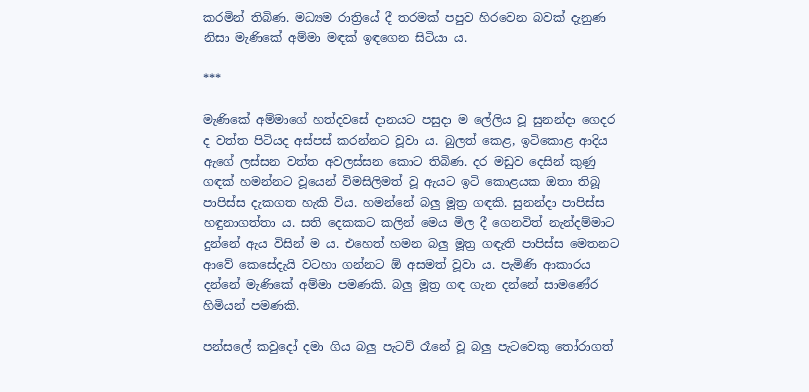කරමින් තිබිණ. මධ්‍යම රාත්‍රියේ දී තරමක් පපුව හිරවෙන බවක් දැනුණ නිසා මැණිකේ අම්මා මඳක් ඉඳගෙන සිටියා ය.

***

මැණිකේ අම්මාගේ හත්දවසේ දානයට පසුදා ම ලේලිය වූ සුනන්දා ගෙදර ද වත්ත පිටියද අස්පස් කරන්නට වූවා ය. බුලත් කෙළ, ඉටිකොළ ආදිය ඇගේ ලස්සන වත්ත අවලස්සන කොට තිබිණ. දර මඩුව දෙසින් කුණු ගඳක් හමන්නට වූයෙන් විමසිලිමත් වූ ඇයට ඉටි කොළයක ඔතා තිබූ පාපිස්ස දැකගත හැකි විය. හමන්නේ බලු මූත්‍ර ගඳකි. සුනන්දා පාපිස්ස හඳුනාගත්තා ය. සති දෙකකට කලින් මෙය මිල දී ගෙනවිත් නැන්දම්මාට දුන්නේ ඇය විසින් ම ය. එහෙත් හමන බලු මූත්‍ර ගඳැති පාපිස්ස මෙතනට ආවේ කෙසේදැයි වටහා ගන්නට ඕ අසමත් වූවා ය. පැමිණි ආකාරය දන්නේ මැණිකේ අම්මා පමණකි. බලු මූත්‍ර ගඳ ගැන දන්නේ සාමණේර හිමියන් පමණකි.

පන්සලේ කවුදෝ දමා ගිය බලු පැටව් රෑනේ වූ බලු පැටවෙකු තෝරාගත්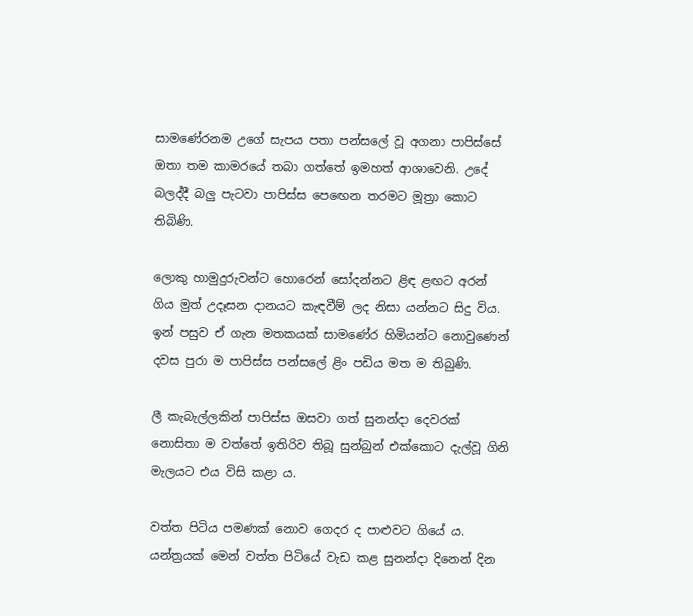සාමණේරනම උගේ සැපය පතා පන්සලේ වූ අගනා පාපිස්සේ ඔතා තම කාමරයේ තබා ගත්තේ ඉමහත් ආශාවෙනි. උදේ බලද්දී බලු පැටවා පාපිස්ස පෙඟෙන තරමට මූත්‍රා කොට තිබිණි.

ලොකු හාමුදුරුවන්ට හොරෙන් සෝදන්නට ළිඳ ළඟට අරන් ගිය මුත් උදෑසන දානයට කැඳවීම් ලද නිසා යන්නට සිදු විය. ඉන් පසුව ඒ ගැන මතකයක් සාමණේර හිමියන්ට නොවුණෙන් දවස පුරා ම පාපිස්ස පන්සලේ ළිං පඩිය මත ම තිබුණි.

ලී කැබැල්ලකින් පාපිස්ස ඔසවා ගත් සුනන්දා දෙවරක් නොසිතා ම වත්තේ ඉතිරිව තිබූ සුන්බුන් එක්කොට දැල්වූ ගිනි මැලයට එය විසි කළා ය.

වත්ත පිටිය පමණක් නොව ගෙදර ද පාළුවට ගියේ ය. යන්ත්‍රයක් මෙන් වත්ත පිටියේ වැඩ කළ සුනන්දා දිනෙන් දින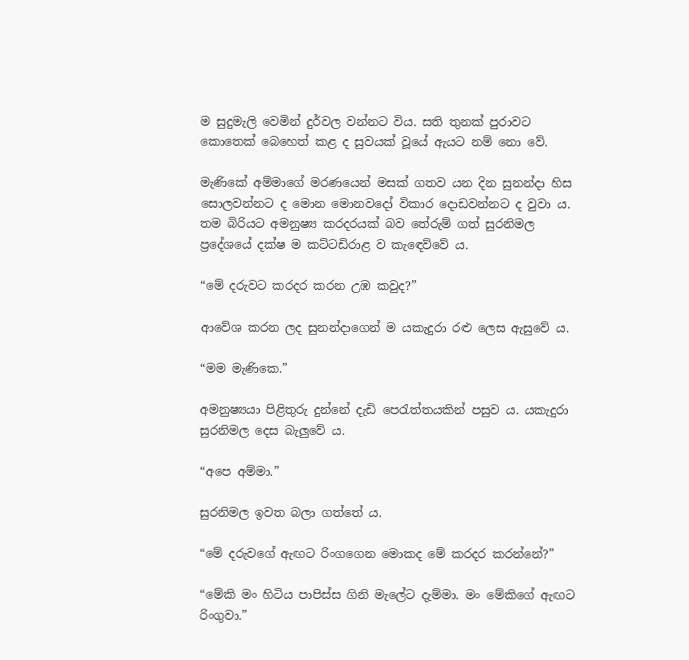ම සුදුමැලි වෙමින් දුර්වල වන්නට විය. සති තුනක් පුරාවට කොතෙක් බෙහෙත් කළ ද සුවයක් වූයේ ඇයට නම් නො වේ.

මැණිකේ අම්මාගේ මරණයෙන් මසක් ගතව යන දින සුනන්දා හිස සොලවන්නට ද මොන මොනවදෝ විකාර දොඩවන්නට ද වුවා ය. තම බිරියට අමනුෂ්‍ය කරදරයක් බව තේරුම් ගත් සුරනිමල ප්‍රදේශයේ දක්ෂ ම කට්ටඩිරාළ ව කැඳෙව්වේ ය.

“මේ දරුවට කරදර කරන උඹ කවුද?”

ආවේශ කරන ලද සුනන්දාගෙන් ම යකැදුරා රළු ලෙස ඇසුවේ ය.

“මම මැණිකෙ.”

අමනුෂ්‍යයා පිළිතුරු දුන්නේ දැඩි පෙරැත්තයකින් පසුව ය. යකැදුරා සුරනිමල දෙස බැලුවේ ය.

“අපෙ අම්මා.”

සුරනිමල ඉවත බලා ගත්තේ ය.

“මේ දරුවගේ ඇඟට රිංගගෙන මොකද මේ කරදර කරන්නේ?”

“මේකි මං හිටිය පාපිස්ස ගිනි මැලේට දැම්මා. මං මේකිගේ ඇඟට රිංගුවා.”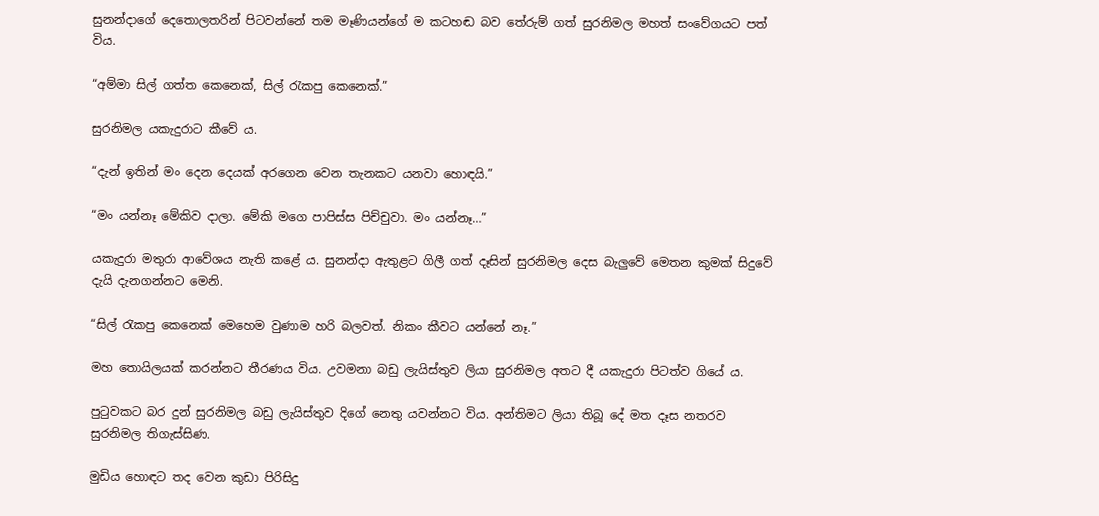සුනන්දාගේ දෙතොලතරින් පිටවන්නේ තම මෑණියන්ගේ ම කටහඬ බව තේරුම් ගත් සුරනිමල මහත් සංවේගයට පත් විය.

“අම්මා සිල් ගත්ත කෙනෙක්, සිල් රැකපු කෙනෙක්.”

සුරනිමල යකැදුරාට කීවේ ය.

“දැන් ඉතින් මං දෙන දෙයක් අරගෙන වෙන තැනකට යනවා හොඳයි.”

“මං යන්නෑ මේකිව දාලා. මේකි මගෙ පාපිස්ස පිච්චුවා. මං යන්නෑ…”

යකැදුරා මතුරා ආවේශය නැති කළේ ය. සුනන්දා ඇතුළට ගිලී ගත් දෑසින් සුරනිමල දෙස බැලුවේ මෙතන කුමක් සිදුවේ දැයි දැනගන්නට මෙනි.

“සිල් රැකපු කෙනෙක් මෙහෙම වුණාම හරි බලවත්. නිකං කීවට යන්නේ නෑ.”

මහ තොයිලයක් කරන්නට තීරණය විය. උවමනා බඩු ලැයිස්තුව ලියා සුරනිමල අතට දී යකැදුරා පිටත්ව ගියේ ය.

පුටුවකට බර දුන් සුරනිමල බඩු ලැයිස්තුව දිගේ නෙතු යවන්නට විය. අන්තිමට ලියා තිබූ දේ මත දෑස නතරව සුරනිමල තිගැස්සිණ.

මුඩිය හොඳට තද වෙන කුඩා පිරිසිදු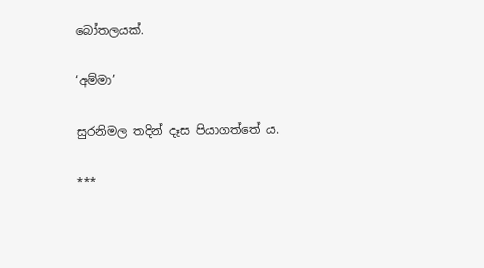බෝතලයක්.

‘අම්මා’

සුරනිමල තදින් දෑස පියාගත්තේ ය.

***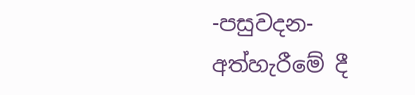-පසුවදන-
අත්හැරීමේ දී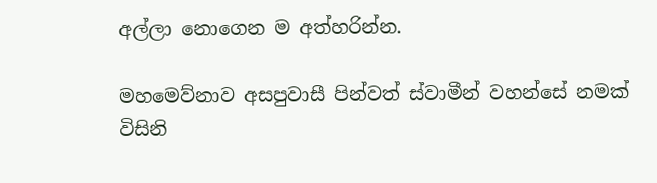අල්ලා නොගෙන ම අත්හරින්න.

මහමෙව්නාව අසපුවාසී පින්වත් ස්වාමීන් වහන්සේ නමක් විසිනි